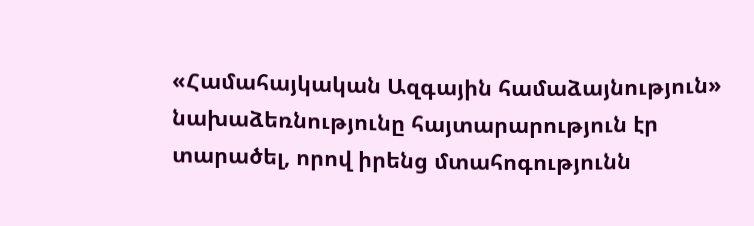«Համահայկական Ազգային համաձայնություն» նախաձեռնությունը հայտարարություն էր տարածել, որով իրենց մտահոգությունն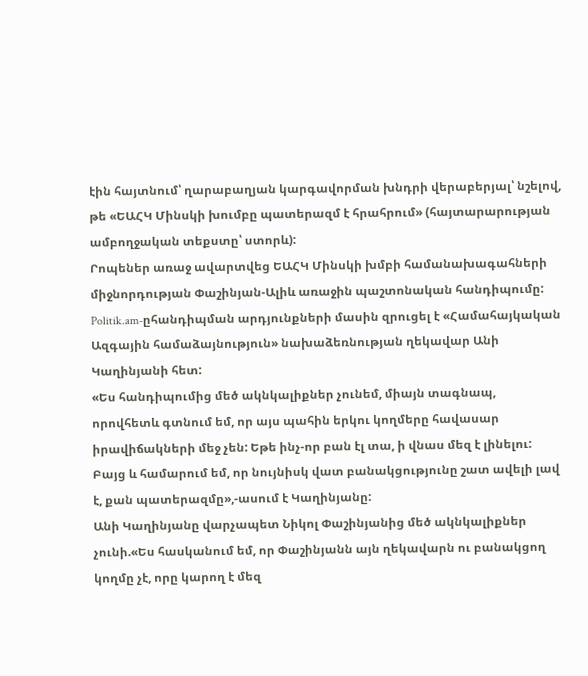էին հայտնում՝ ղարաբաղյան կարգավորման խնդրի վերաբերյալ՝ նշելով, թե «ԵԱՀԿ Մինսկի խումբը պատերազմ է հրահրում» (հայտարարության ամբողջական տեքստը՝ ստորև):
Րոպեներ առաջ ավարտվեց ԵԱՀԿ Մինսկի խմբի համանախագահների միջնորդության Փաշինյան-Ալիև առաջին պաշտոնական հանդիպումը: Politik.am-ըհանդիպման արդյունքների մասին զրուցել է «Համահայկական Ազգային համաձայնություն» նախաձեռնության ղեկավար Անի Կաղինյանի հետ:
«Ես հանդիպումից մեծ ակնկալիքներ չունեմ, միայն տագնապ, որովհետև գտնում եմ, որ այս պահին երկու կողմերը հավասար իրավիճակների մեջ չեն: Եթե ինչ-որ բան էլ տա, ի վնաս մեզ է լինելու: Բայց և համարում եմ, որ նույնիսկ վատ բանակցությունը շատ ավելի լավ է, քան պատերազմը»,-ասում է Կաղինյանը:
Անի Կաղինյանը վարչապետ Նիկոլ Փաշինյանից մեծ ակնկալիքներ չունի.«Ես հասկանում եմ, որ Փաշինյանն այն ղեկավարն ու բանակցող կողմը չէ, որը կարող է մեզ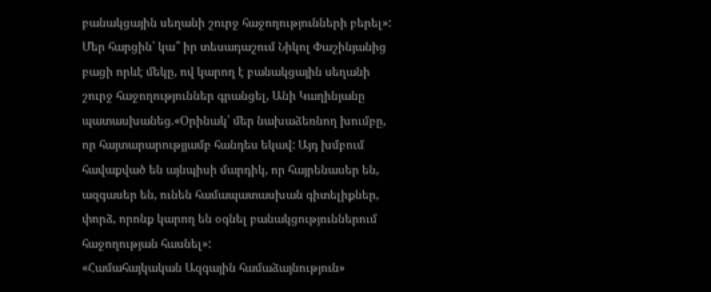բանակցային սեղանի շուրջ հաջողությունների բերել»:
Մեր հարցին՝ կա՞ իր տեսադաշում Նիկոլ Փաշինյանից բացի որևէ մեկը, ով կարող է բանակցային սեղանի շուրջ հաջողություններ գրանցել, Անի Կաղինյանը պատասխանեց.«Օրինակ՝ մեր նախաձեռնող խումբը, որ հայտարարությյամբ հանդես եկավ: Այդ խմբում հավաքված են այնպիսի մարդիկ, որ հայրենասեր են, ազգասեր են, ունեն համապատասխան գիտելիքներ, փորձ, որոնք կարող են օգնել բանակցություններում հաջողության հասնել»:
«Համահայկական Ազգային համաձայնություն»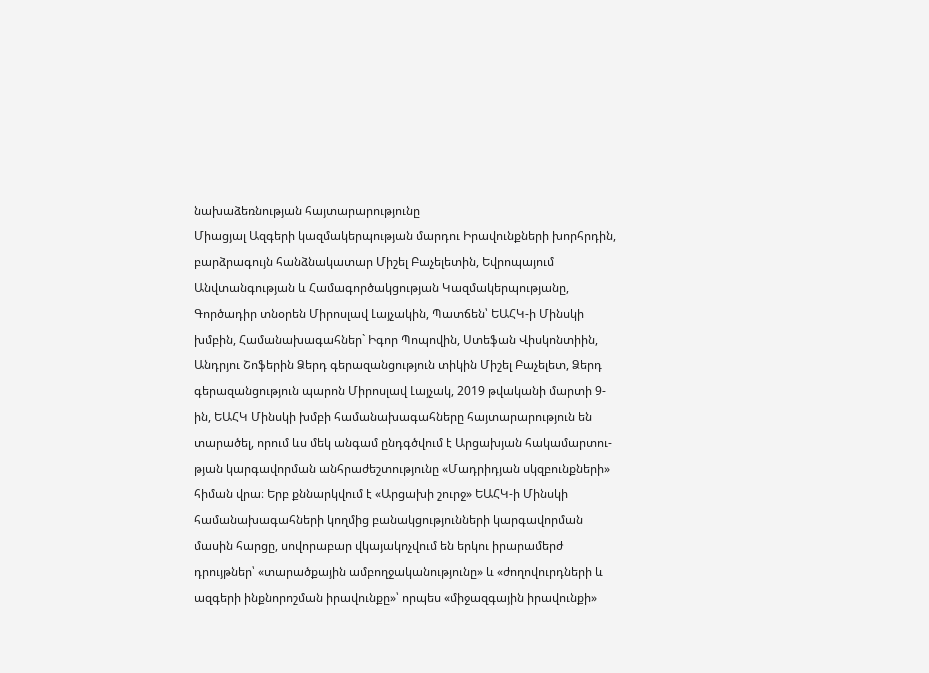նախաձեռնության հայտարարությունը
Միացյալ Ազգերի կազմակերպության մարդու Իրավունքների խորհրդին, բարձրագույն հանձնակատար Միշել Բաչելետին, Եվրոպայում Անվտանգության և Համագործակցության Կազմակերպությանը, Գործադիր տնօրեն Միրոսլավ Լայչակին, Պատճեն՝ ԵԱՀԿ-ի Մինսկի խմբին, Համանախագահներ` Իգոր Պոպովին, Ստեֆան Վիսկոնտիին, Անդրյու Շոֆերին Ձերդ գերազանցություն տիկին Միշել Բաչելետ, Ձերդ գերազանցություն պարոն Միրոսլավ Լայչակ, 2019 թվականի մարտի 9-ին, ԵԱՀԿ Մինսկի խմբի համանախագահները հայտարարություն են տարածել, որում ևս մեկ անգամ ընդգծվում է Արցախյան հակամարտու-թյան կարգավորման անհրաժեշտությունը «Մադրիդյան սկզբունքների» հիման վրա։ Երբ քննարկվում է «Արցախի շուրջ» ԵԱՀԿ-ի Մինսկի համանախագահների կողմից բանակցությունների կարգավորման մասին հարցը, սովորաբար վկայակոչվում են երկու իրարամերժ դրույթներ՝ «տարածքային ամբողջականությունը» և «ժողովուրդների և ազգերի ինքնորոշման իրավունքը»՝ որպես «միջազգային իրավունքի»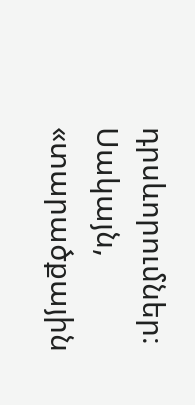դրսևորումներ։ Սակայն, «տարածքային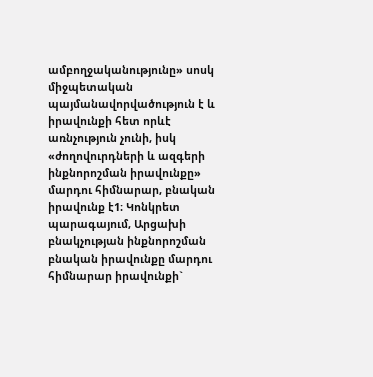ամբողջականությունը» սոսկ միջպետական պայմանավորվածություն է և իրավունքի հետ որևէ առնչություն չունի, իսկ «ժողովուրդների և ազգերի ինքնորոշման իրավունքը» մարդու հիմնարար, բնական իրավունք է1։ Կոնկրետ պարագայում, Արցախի բնակչության ինքնորոշման բնական իրավունքը մարդու հիմնարար իրավունքի`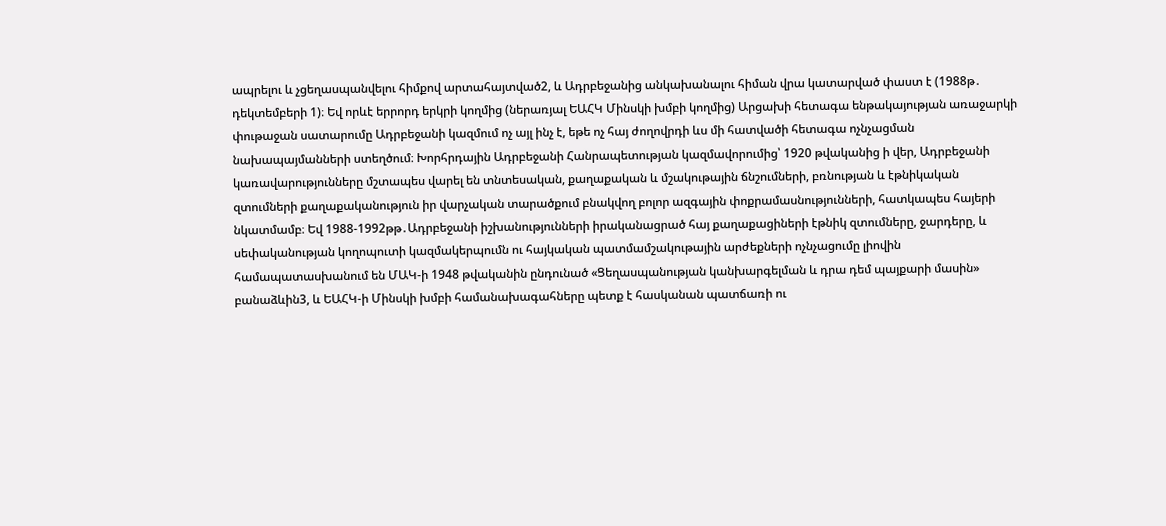ապրելու և չցեղասպանվելու հիմքով արտահայտված2, և Ադրբեջանից անկախանալու հիման վրա կատարված փաստ է (1988թ․ դեկտեմբերի 1)։ Եվ որևէ երրորդ երկրի կողմից (ներառյալ ԵԱՀԿ Մինսկի խմբի կողմից) Արցախի հետագա ենթակայության առաջարկի փութաջան սատարումը Ադրբեջանի կազմում ոչ այլ ինչ է, եթե ոչ հայ ժողովրդի ևս մի հատվածի հետագա ոչնչացման նախապայմանների ստեղծում։ Խորհրդային Ադրբեջանի Հանրապետության կազմավորումից՝ 1920 թվականից ի վեր, Ադրբեջանի կառավարությունները մշտապես վարել են տնտեսական, քաղաքական և մշակութային ճնշումների, բռնության և էթնիկական զտումների քաղաքականություն իր վարչական տարածքում բնակվող բոլոր ազգային փոքրամասնությունների, հատկապես հայերի նկատմամբ։ Եվ 1988-1992թթ․Ադրբեջանի իշխանությունների իրականացրած հայ քաղաքացիների էթնիկ զտումները, ջարդերը, և սեփականության կողոպուտի կազմակերպումն ու հայկական պատմամշակութային արժեքների ոչնչացումը լիովին համապատասխանում են ՄԱԿ-ի 1948 թվականին ընդունած «Ցեղասպանության կանխարգելման և դրա դեմ պայքարի մասին» բանաձևին3, և ԵԱՀԿ-ի Մինսկի խմբի համանախագահները պետք է հասկանան պատճառի ու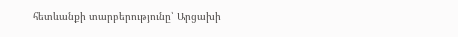հետևանքի տարբերությունը՝ Արցախի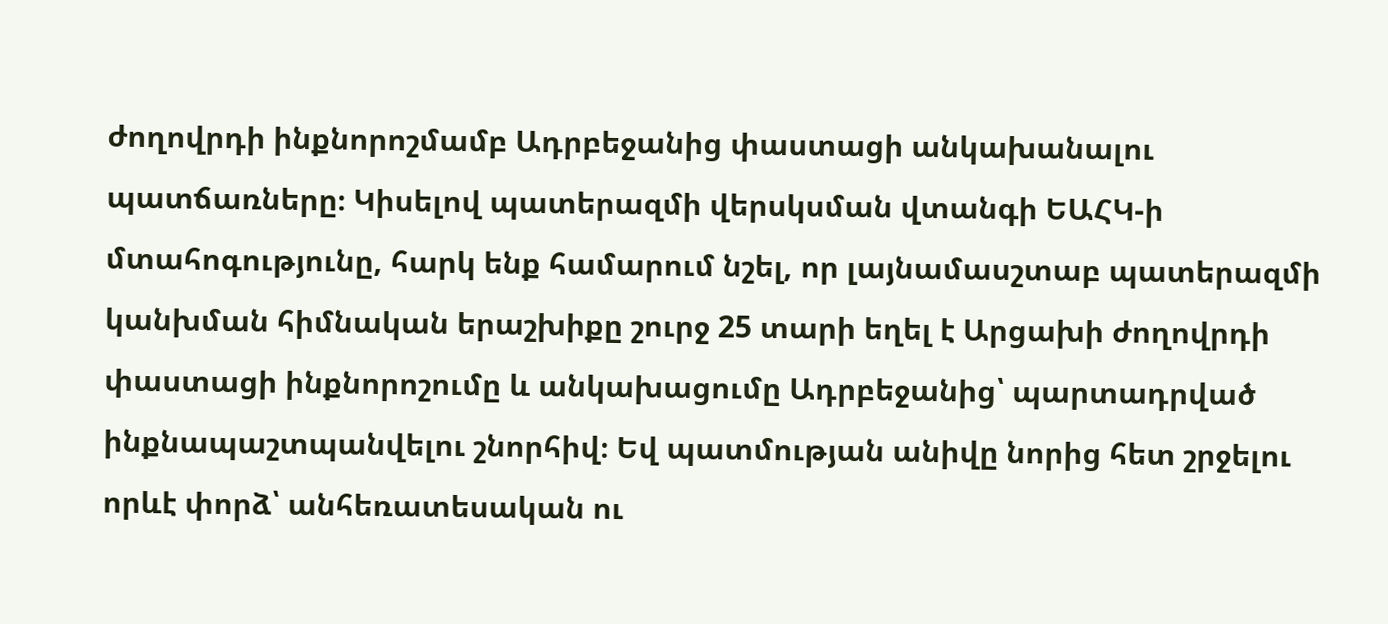ժողովրդի ինքնորոշմամբ Ադրբեջանից փաստացի անկախանալու պատճառները։ Կիսելով պատերազմի վերսկսման վտանգի ԵԱՀԿ-ի մտահոգությունը, հարկ ենք համարում նշել, որ լայնամասշտաբ պատերազմի կանխման հիմնական երաշխիքը շուրջ 25 տարի եղել է Արցախի ժողովրդի փաստացի ինքնորոշումը և անկախացումը Ադրբեջանից՝ պարտադրված ինքնապաշտպանվելու շնորհիվ։ Եվ պատմության անիվը նորից հետ շրջելու որևէ փորձ՝ անհեռատեսական ու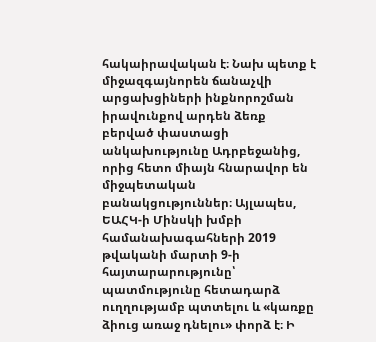հակաիրավական է։ Նախ պետք է միջազգայնորեն ճանաչվի արցախցիների ինքնորոշման իրավունքով արդեն ձեռք բերված փաստացի անկախությունը Ադրբեջանից, որից հետո միայն հնարավոր են միջպետական բանակցություններ։ Այլապես, ԵԱՀԿ-ի Մինսկի խմբի համանախագահների 2019 թվականի մարտի 9-ի հայտարարությունը՝ պատմությունը հետադարձ ուղղությամբ պտտելու և «կառքը ձիուց առաջ դնելու» փորձ է։ Ի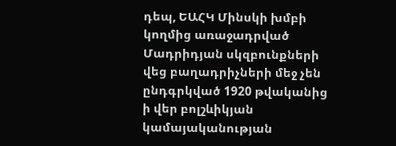դեպ, ԵԱՀԿ Մինսկի խմբի կողմից առաջադրված Մադրիդյան սկզբունքների վեց բաղադրիչների մեջ չեն ընդգրկված 1920 թվականից ի վեր բոլշևիկյան կամայականության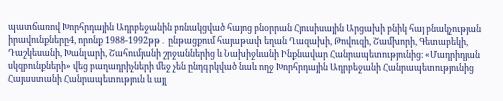պատճառով Խորհրդային Ադրբեջանին բռնակցված հայոց բնօրրան Հյուսիսային Արցախի բնիկ հայ բնակչության իրավունքները4, որոնք 1988-1992թթ․ ընթացքում հայաթափ եղան Ղազախի, Թովուզի, Շամխորի, Գետաբեկի, Դաշկեսանի, Խանլարի, Շահումյանի շրջաններից և Նախիջևանի Ինքնավար Հանրապետությունից։ «Մադրիդյան սկզբունքների» վեց բաղադրիչների մեջ չեն ընդգրկված նաև ողջ Խորհրդային Ադրբեջանի Հանրապետությունից Հայաստանի Հանրապետություն և այլ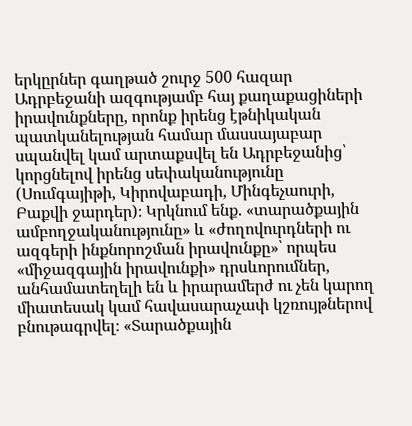երկըրներ գաղթած շուրջ 500 հազար Ադրբեջանի ազգությամբ հայ քաղաքացիների իրավունքները, որոնք իրենց էթնիկական պատկանելության համար մասսայաբար սպանվել կամ արտաքսվել են Ադրբեջանից՝ կորցնելով իրենց սեփականությունը (Սումգայիթի, Կիրովաբադի, Մինգեչաուրի, Բաքվի ջարդեր)։ Կրկնում ենք. «տարածքային ամբողջականությունը» և «ժողովուրդների ու ազգերի ինքնորոշման իրավունքը»՝ որպես «միջազգային իրավունքի» դրսևորումներ, անհամատեղելի են և իրարամերժ ու չեն կարող միատեսակ կամ հավասարաչափ կշռույթներով բնութագրվել։ «Տարածքային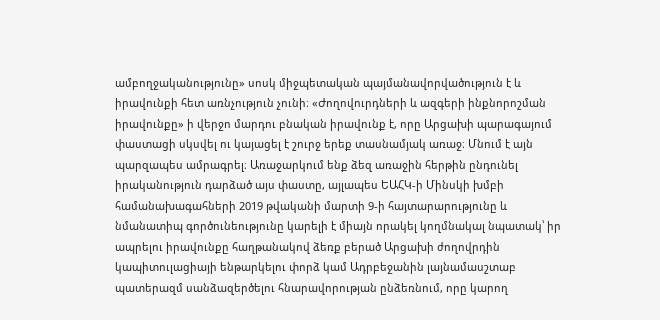ամբողջականությունը» սոսկ միջպետական պայմանավորվածություն է և իրավունքի հետ առնչություն չունի։ «Ժողովուրդների և ազգերի ինքնորոշման իրավունքը» ի վերջո մարդու բնական իրավունք է, որը Արցախի պարագայում փաստացի սկսվել ու կայացել է շուրջ երեք տասնամյակ առաջ։ Մնում է այն պարզապես ամրագրել։ Առաջարկում ենք ձեզ առաջին հերթին ընդունել իրականություն դարձած այս փաստը, այլապես ԵԱՀԿ-ի Մինսկի խմբի համանախագահների 2019 թվականի մարտի 9-ի հայտարարությունը և նմանատիպ գործունեությունը կարելի է միայն որակել կողմնակալ նպատակ՝ իր ապրելու իրավունքը հաղթանակով ձեռք բերած Արցախի ժողովրդին կապիտուլացիայի ենթարկելու փորձ կամ Ադրբեջանին լայնամասշտաբ պատերազմ սանձազերծելու հնարավորության ընձեռնում, որը կարող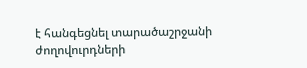է հանգեցնել տարածաշրջանի ժողովուրդների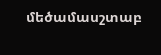մեծամասշտաբ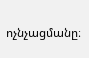ոչնչացմանը։